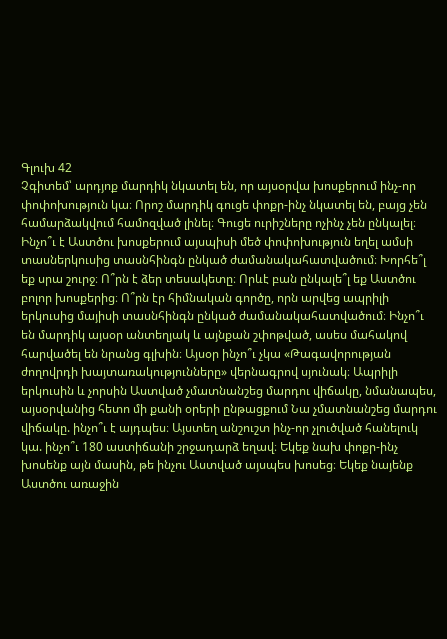Գլուխ 42
Չգիտեմ՝ արդյոք մարդիկ նկատել են, որ այսօրվա խոսքերում ինչ-որ փոփոխություն կա։ Որոշ մարդիկ գուցե փոքր-ինչ նկատել են, բայց չեն համարձակվում համոզված լինել։ Գուցե ուրիշները ոչինչ չեն ընկալել։ Ինչո՞ւ է Աստծու խոսքերում այսպիսի մեծ փոփոխություն եղել ամսի տասներկուսից տասնհինգն ընկած ժամանակահատվածում։ Խորհե՞լ եք սրա շուրջ։ Ո՞րն է ձեր տեսակետը։ Որևէ բան ընկալե՞լ եք Աստծու բոլոր խոսքերից։ Ո՞րն էր հիմնական գործը, որն արվեց ապրիլի երկուսից մայիսի տասնհինգն ընկած ժամանակահատվածում։ Ինչո՞ւ են մարդիկ այսօր անտեղյակ և այնքան շփոթված, ասես մահակով հարվածել են նրանց գլխին։ Այսօր ինչո՞ւ չկա «Թագավորության ժողովրդի խայտառակությունները» վերնագրով սյունակ։ Ապրիլի երկուսին և չորսին Աստված չմատնանշեց մարդու վիճակը, նմանապես, այսօրվանից հետո մի քանի օրերի ընթացքում Նա չմատնանշեց մարդու վիճակը. ինչո՞ւ է այդպես։ Այստեղ անշուշտ ինչ-որ չլուծված հանելուկ կա. ինչո՞ւ 180 աստիճանի շրջադարձ եղավ։ Եկեք նախ փոքր-ինչ խոսենք այն մասին, թե ինչու Աստված այսպես խոսեց։ Եկեք նայենք Աստծու առաջին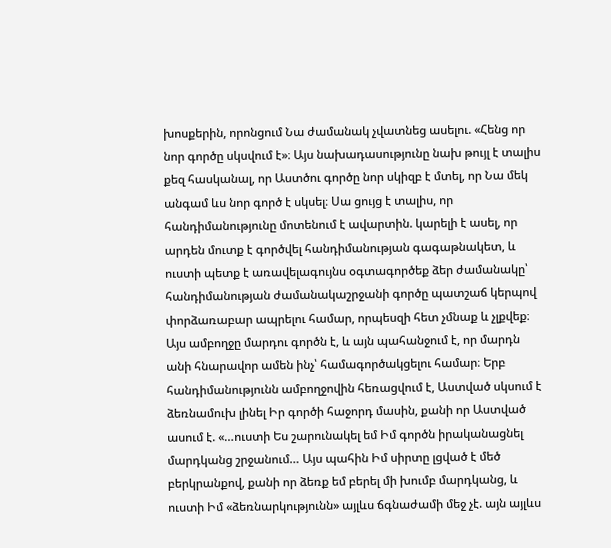խոսքերին, որոնցում Նա ժամանակ չվատնեց ասելու. «Հենց որ նոր գործը սկսվում է»։ Այս նախադասությունը նախ թույլ է տալիս քեզ հասկանալ, որ Աստծու գործը նոր սկիզբ է մտել, որ Նա մեկ անգամ ևս նոր գործ է սկսել։ Սա ցույց է տալիս, որ հանդիմանությունը մոտենում է ավարտին. կարելի է ասել, որ արդեն մուտք է գործվել հանդիմանության գագաթնակետ, և ուստի պետք է առավելագույնս օգտագործեք ձեր ժամանակը՝ հանդիմանության ժամանակաշրջանի գործը պատշաճ կերպով փորձառաբար ապրելու համար, որպեսզի հետ չմնաք և չլքվեք։ Այս ամբողջը մարդու գործն է, և այն պահանջում է, որ մարդն անի հնարավոր ամեն ինչ՝ համագործակցելու համար։ Երբ հանդիմանությունն ամբողջովին հեռացվում է, Աստված սկսում է ձեռնամուխ լինել Իր գործի հաջորդ մասին, քանի որ Աստված ասում է. «…ուստի Ես շարունակել եմ Իմ գործն իրականացնել մարդկանց շրջանում… Այս պահին Իմ սիրտը լցված է մեծ բերկրանքով, քանի որ ձեռք եմ բերել մի խումբ մարդկանց, և ուստի Իմ «ձեռնարկությունն» այլևս ճգնաժամի մեջ չէ. այն այլևս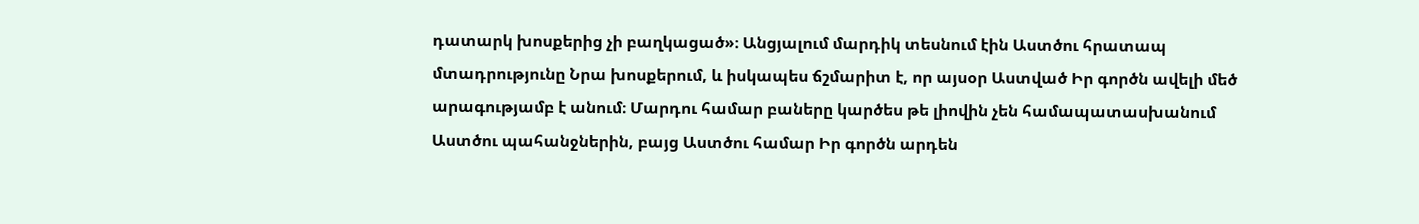դատարկ խոսքերից չի բաղկացած»։ Անցյալում մարդիկ տեսնում էին Աստծու հրատապ մտադրությունը Նրա խոսքերում, և իսկապես ճշմարիտ է, որ այսօր Աստված Իր գործն ավելի մեծ արագությամբ է անում։ Մարդու համար բաները կարծես թե լիովին չեն համապատասխանում Աստծու պահանջներին, բայց Աստծու համար Իր գործն արդեն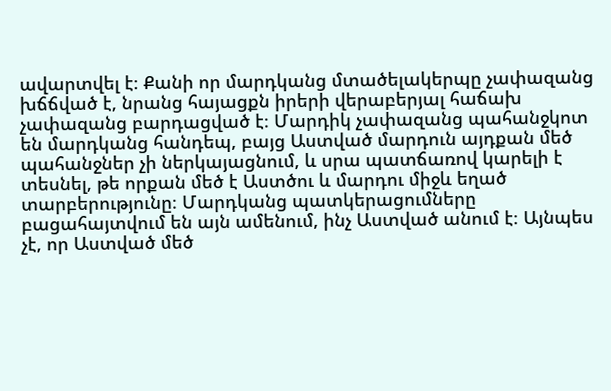ավարտվել է։ Քանի որ մարդկանց մտածելակերպը չափազանց խճճված է, նրանց հայացքն իրերի վերաբերյալ հաճախ չափազանց բարդացված է։ Մարդիկ չափազանց պահանջկոտ են մարդկանց հանդեպ, բայց Աստված մարդուն այդքան մեծ պահանջներ չի ներկայացնում, և սրա պատճառով կարելի է տեսնել, թե որքան մեծ է Աստծու և մարդու միջև եղած տարբերությունը։ Մարդկանց պատկերացումները բացահայտվում են այն ամենում, ինչ Աստված անում է։ Այնպես չէ, որ Աստված մեծ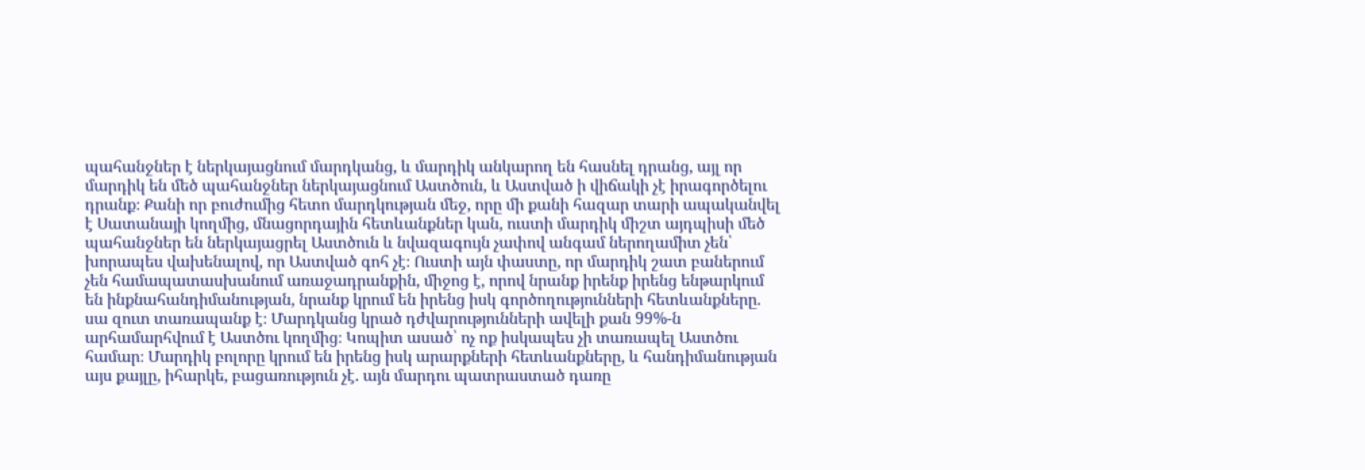պահանջներ է ներկայացնում մարդկանց, և մարդիկ անկարող են հասնել դրանց, այլ որ մարդիկ են մեծ պահանջներ ներկայացնում Աստծուն, և Աստված ի վիճակի չէ իրագործելու դրանք։ Քանի որ բուժումից հետո մարդկության մեջ, որը մի քանի հազար տարի ապականվել է Սատանայի կողմից, մնացորդային հետևանքներ կան, ուստի մարդիկ միշտ այդպիսի մեծ պահանջներ են ներկայացրել Աստծուն և նվազագույն չափով անգամ ներողամիտ չեն՝ խորապես վախենալով, որ Աստված գոհ չէ։ Ուստի այն փաստը, որ մարդիկ շատ բաներում չեն համապատասխանում առաջադրանքին, միջոց է, որով նրանք իրենք իրենց ենթարկում են ինքնահանդիմանության, նրանք կրում են իրենց իսկ գործողությունների հետևանքները. սա զուտ տառապանք է։ Մարդկանց կրած դժվարությունների ավելի քան 99%-ն արհամարհվում է Աստծու կողմից։ Կոպիտ ասած՝ ոչ ոք իսկապես չի տառապել Աստծու համար։ Մարդիկ բոլորը կրում են իրենց իսկ արարքների հետևանքները, և հանդիմանության այս քայլը, իհարկե, բացառություն չէ. այն մարդու պատրաստած դառը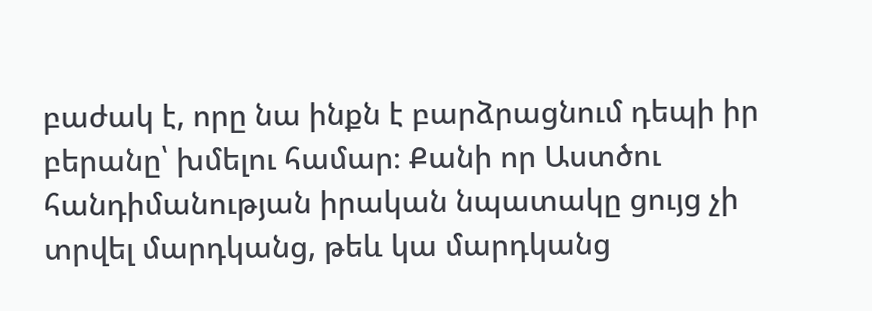բաժակ է, որը նա ինքն է բարձրացնում դեպի իր բերանը՝ խմելու համար։ Քանի որ Աստծու հանդիմանության իրական նպատակը ցույց չի տրվել մարդկանց, թեև կա մարդկանց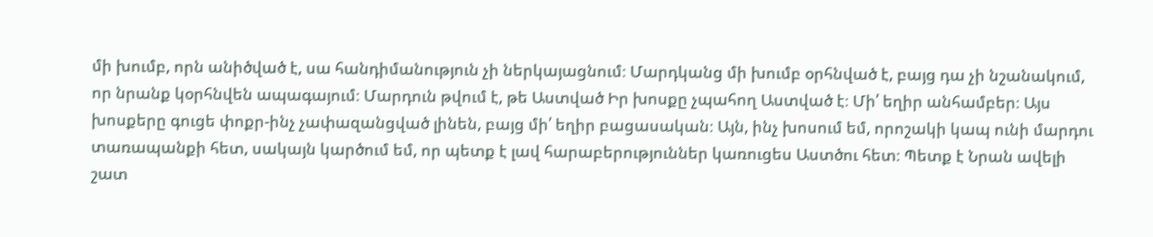մի խումբ, որն անիծված է, սա հանդիմանություն չի ներկայացնում։ Մարդկանց մի խումբ օրհնված է, բայց դա չի նշանակում, որ նրանք կօրհնվեն ապագայում։ Մարդուն թվում է, թե Աստված Իր խոսքը չպահող Աստված է։ Մի՛ եղիր անհամբեր։ Այս խոսքերը գուցե փոքր-ինչ չափազանցված լինեն, բայց մի՛ եղիր բացասական։ Այն, ինչ խոսում եմ, որոշակի կապ ունի մարդու տառապանքի հետ, սակայն կարծում եմ, որ պետք է լավ հարաբերություններ կառուցես Աստծու հետ։ Պետք է Նրան ավելի շատ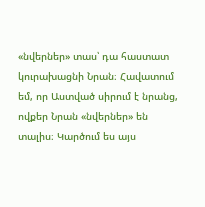«նվերներ» տաս՝ դա հաստատ կուրախացնի Նրան։ Հավատում եմ, որ Աստված սիրում է նրանց, ովքեր Նրան «նվերներ» են տալիս։ Կարծում ես այս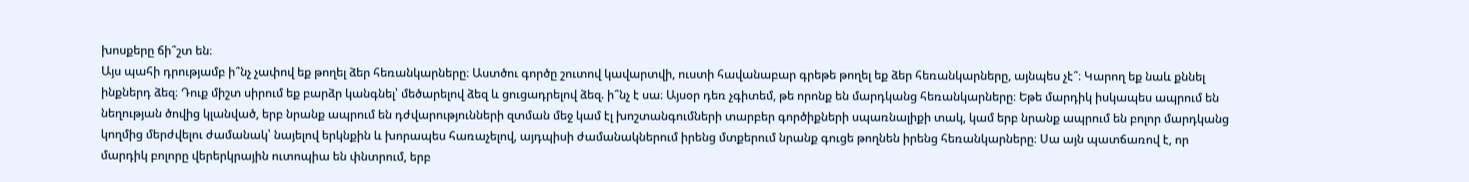խոսքերը ճի՞շտ են։
Այս պահի դրությամբ ի՞նչ չափով եք թողել ձեր հեռանկարները։ Աստծու գործը շուտով կավարտվի, ուստի հավանաբար գրեթե թողել եք ձեր հեռանկարները, այնպես չէ՞։ Կարող եք նաև քննել ինքներդ ձեզ։ Դուք միշտ սիրում եք բարձր կանգնել՝ մեծարելով ձեզ և ցուցադրելով ձեզ. ի՞նչ է սա։ Այսօր դեռ չգիտեմ, թե որոնք են մարդկանց հեռանկարները։ Եթե մարդիկ իսկապես ապրում են նեղության ծովից կլանված, երբ նրանք ապրում են դժվարությունների զտման մեջ կամ էլ խոշտանգումների տարբեր գործիքների սպառնալիքի տակ, կամ երբ նրանք ապրում են բոլոր մարդկանց կողմից մերժվելու ժամանակ՝ նայելով երկնքին և խորապես հառաչելով, այդպիսի ժամանակներում իրենց մտքերում նրանք գուցե թողնեն իրենց հեռանկարները։ Սա այն պատճառով է, որ մարդիկ բոլորը վերերկրային ուտոպիա են փնտրում, երբ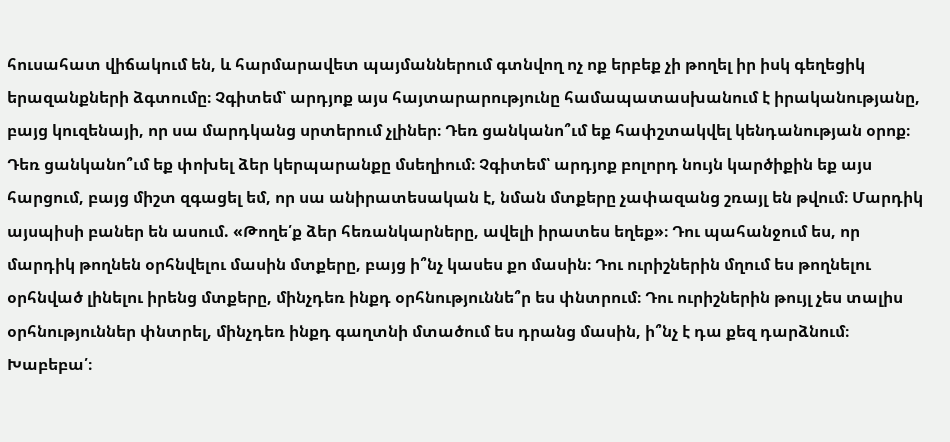հուսահատ վիճակում են, և հարմարավետ պայմաններում գտնվող ոչ ոք երբեք չի թողել իր իսկ գեղեցիկ երազանքների ձգտումը։ Չգիտեմ՝ արդյոք այս հայտարարությունը համապատասխանում է իրականությանը, բայց կուզենայի, որ սա մարդկանց սրտերում չլիներ։ Դեռ ցանկանո՞ւմ եք հափշտակվել կենդանության օրոք։ Դեռ ցանկանո՞ւմ եք փոխել ձեր կերպարանքը մսեղիում։ Չգիտեմ՝ արդյոք բոլորդ նույն կարծիքին եք այս հարցում, բայց միշտ զգացել եմ, որ սա անիրատեսական է, նման մտքերը չափազանց շռայլ են թվում։ Մարդիկ այսպիսի բաներ են ասում. «Թողե՛ք ձեր հեռանկարները, ավելի իրատես եղեք»։ Դու պահանջում ես, որ մարդիկ թողնեն օրհնվելու մասին մտքերը, բայց ի՞նչ կասես քո մասին։ Դու ուրիշներին մղում ես թողնելու օրհնված լինելու իրենց մտքերը, մինչդեռ ինքդ օրհնություննե՞ր ես փնտրում։ Դու ուրիշներին թույլ չես տալիս օրհնություններ փնտրել, մինչդեռ ինքդ գաղտնի մտածում ես դրանց մասին, ի՞նչ է դա քեզ դարձնում։ Խաբեբա՛։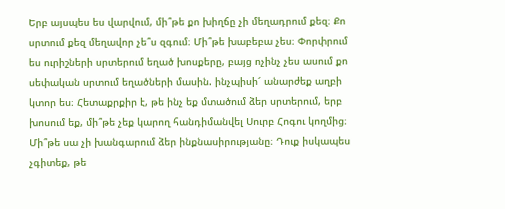Երբ այսպես ես վարվում, մի՞թե քո խիղճը չի մեղադրում քեզ։ Քո սրտում քեզ մեղավոր չե՞ս զգում։ Մի՞թե խաբեբա չես։ Փորփրում ես ուրիշների սրտերում եղած խոսքերը, բայց ոչինչ չես ասում քո սեփական սրտում եղածների մասին. ինչպիսի՜ անարժեք աղբի կտոր ես։ Հետաքրքիր է, թե ինչ եք մտածում ձեր սրտերում, երբ խոսում եք, մի՞թե չեք կարող հանդիմանվել Սուրբ Հոգու կողմից։ Մի՞թե սա չի խանգարում ձեր ինքնասիրությանը։ Դուք իսկապես չգիտեք, թե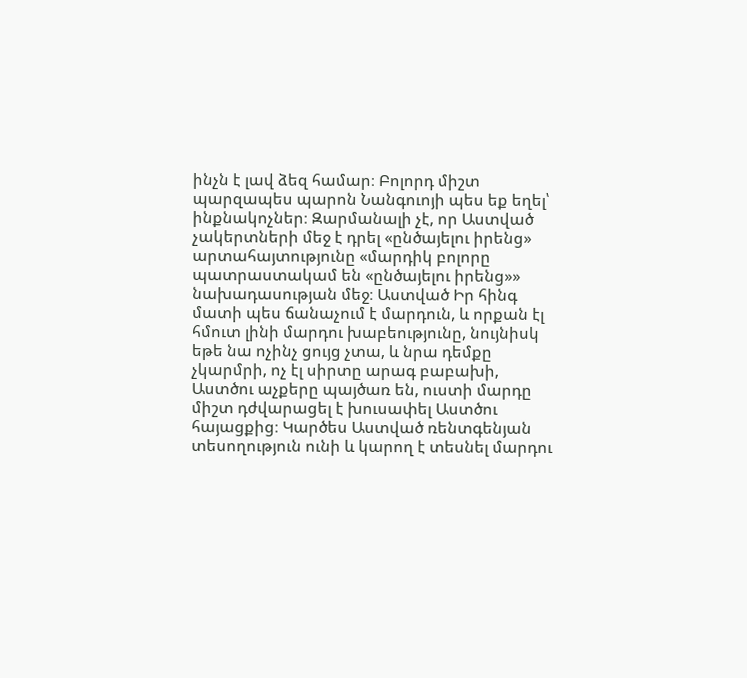ինչն է լավ ձեզ համար։ Բոլորդ միշտ պարզապես պարոն Նանգուոյի պես եք եղել՝ ինքնակոչներ։ Զարմանալի չէ, որ Աստված չակերտների մեջ է դրել «ընծայելու իրենց» արտահայտությունը «մարդիկ բոլորը պատրաստակամ են «ընծայելու իրենց»» նախադասության մեջ։ Աստված Իր հինգ մատի պես ճանաչում է մարդուն, և որքան էլ հմուտ լինի մարդու խաբեությունը, նույնիսկ եթե նա ոչինչ ցույց չտա, և նրա դեմքը չկարմրի, ոչ էլ սիրտը արագ բաբախի, Աստծու աչքերը պայծառ են, ուստի մարդը միշտ դժվարացել է խուսափել Աստծու հայացքից։ Կարծես Աստված ռենտգենյան տեսողություն ունի և կարող է տեսնել մարդու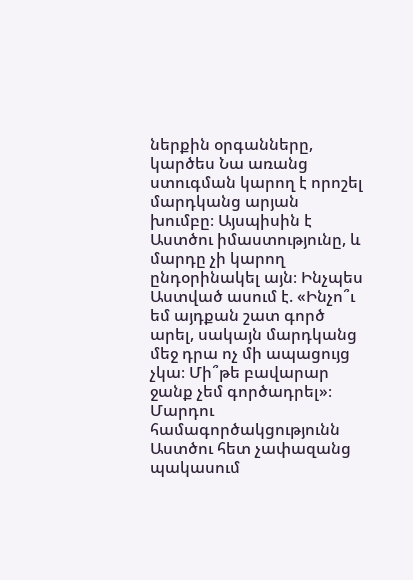ներքին օրգանները, կարծես Նա առանց ստուգման կարող է որոշել մարդկանց արյան խումբը։ Այսպիսին է Աստծու իմաստությունը, և մարդը չի կարող ընդօրինակել այն։ Ինչպես Աստված ասում է. «Ինչո՞ւ եմ այդքան շատ գործ արել, սակայն մարդկանց մեջ դրա ոչ մի ապացույց չկա։ Մի՞թե բավարար ջանք չեմ գործադրել»։ Մարդու համագործակցությունն Աստծու հետ չափազանց պակասում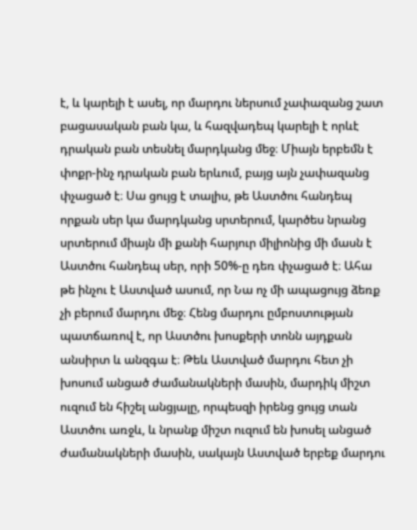է, և կարելի է ասել, որ մարդու ներսում չափազանց շատ բացասական բան կա, և հազվադեպ կարելի է որևէ դրական բան տեսնել մարդկանց մեջ։ Միայն երբեմն է փոքր-ինչ դրական բան երևում, բայց այն չափազանց փչացած է։ Սա ցույց է տալիս, թե Աստծու հանդեպ որքան սեր կա մարդկանց սրտերում, կարծես նրանց սրտերում միայն մի քանի հարյուր միլիոնից մի մասն է Աստծու հանդեպ սեր, որի 50%-ը դեռ փչացած է։ Ահա թե ինչու է Աստված ասում, որ Նա ոչ մի ապացույց ձեռք չի բերում մարդու մեջ։ Հենց մարդու ըմբոստության պատճառով է, որ Աստծու խոսքերի տոնն այդքան անսիրտ և անզգա է։ Թեև Աստված մարդու հետ չի խոսում անցած ժամանակների մասին, մարդիկ միշտ ուզում են հիշել անցյալը, որպեսզի իրենց ցույց տան Աստծու առջև, և նրանք միշտ ուզում են խոսել անցած ժամանակների մասին, սակայն Աստված երբեք մարդու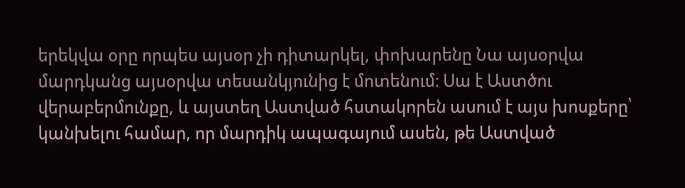երեկվա օրը որպես այսօր չի դիտարկել, փոխարենը Նա այսօրվա մարդկանց այսօրվա տեսանկյունից է մոտենում։ Սա է Աստծու վերաբերմունքը, և այստեղ Աստված հստակորեն ասում է այս խոսքերը՝ կանխելու համար, որ մարդիկ ապագայում ասեն, թե Աստված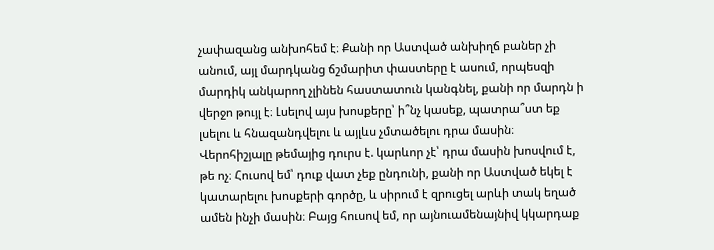չափազանց անխոհեմ է։ Քանի որ Աստված անխիղճ բաներ չի անում, այլ մարդկանց ճշմարիտ փաստերը է ասում, որպեսզի մարդիկ անկարող չլինեն հաստատուն կանգնել, քանի որ մարդն ի վերջո թույլ է։ Լսելով այս խոսքերը՝ ի՞նչ կասեք, պատրա՞ստ եք լսելու և հնազանդվելու և այլևս չմտածելու դրա մասին։
Վերոհիշյալը թեմայից դուրս է. կարևոր չէ՝ դրա մասին խոսվում է, թե ոչ։ Հուսով եմ՝ դուք վատ չեք ընդունի, քանի որ Աստված եկել է կատարելու խոսքերի գործը, և սիրում է զրուցել արևի տակ եղած ամեն ինչի մասին։ Բայց հուսով եմ, որ այնուամենայնիվ կկարդաք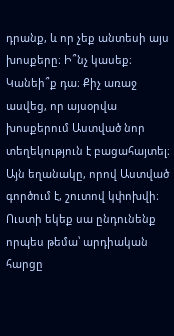դրանք, և որ չեք անտեսի այս խոսքերը։ Ի՞նչ կասեք։ Կանեի՞ք դա։ Քիչ առաջ ասվեց, որ այսօրվա խոսքերում Աստված նոր տեղեկություն է բացահայտել։ Այն եղանակը, որով Աստված գործում է, շուտով կփոխվի։ Ուստի եկեք սա ընդունենք որպես թեմա՝ արդիական հարցը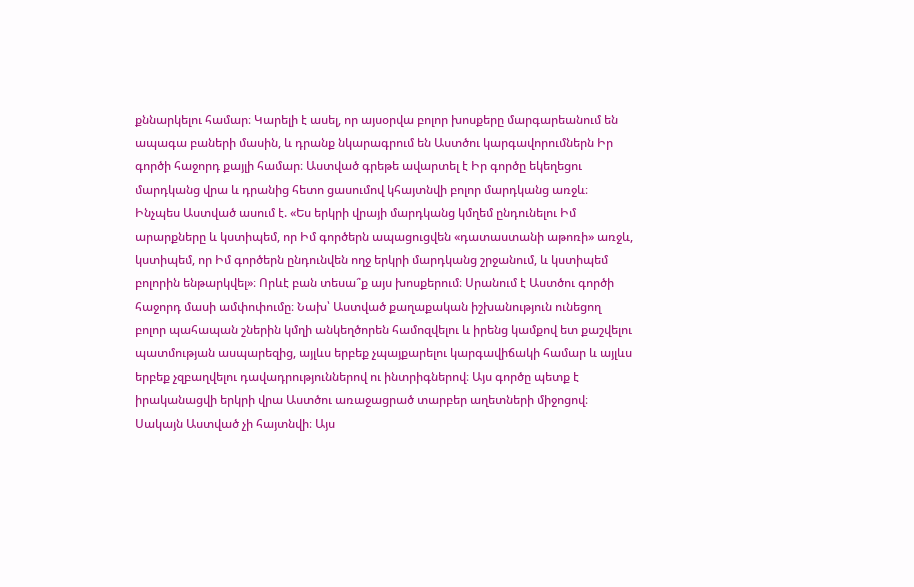քննարկելու համար։ Կարելի է ասել, որ այսօրվա բոլոր խոսքերը մարգարեանում են ապագա բաների մասին, և դրանք նկարագրում են Աստծու կարգավորումներն Իր գործի հաջորդ քայլի համար։ Աստված գրեթե ավարտել է Իր գործը եկեղեցու մարդկանց վրա և դրանից հետո ցասումով կհայտնվի բոլոր մարդկանց առջև։ Ինչպես Աստված ասում է. «Ես երկրի վրայի մարդկանց կմղեմ ընդունելու Իմ արարքները և կստիպեմ, որ Իմ գործերն ապացուցվեն «դատաստանի աթոռի» առջև, կստիպեմ, որ Իմ գործերն ընդունվեն ողջ երկրի մարդկանց շրջանում, և կստիպեմ բոլորին ենթարկվել»։ Որևէ բան տեսա՞ք այս խոսքերում։ Սրանում է Աստծու գործի հաջորդ մասի ամփոփումը։ Նախ՝ Աստված քաղաքական իշխանություն ունեցող բոլոր պահապան շներին կմղի անկեղծորեն համոզվելու և իրենց կամքով ետ քաշվելու պատմության ասպարեզից, այլևս երբեք չպայքարելու կարգավիճակի համար և այլևս երբեք չզբաղվելու դավադրություններով ու ինտրիգներով։ Այս գործը պետք է իրականացվի երկրի վրա Աստծու առաջացրած տարբեր աղետների միջոցով։ Սակայն Աստված չի հայտնվի։ Այս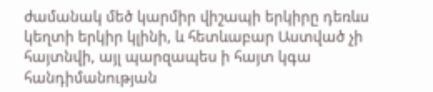ժամանակ մեծ կարմիր վիշապի երկիրը դեռևս կեղտի երկիր կլինի, և հետևաբար Աստված չի հայտնվի, այլ պարզապես ի հայտ կգա հանդիմանության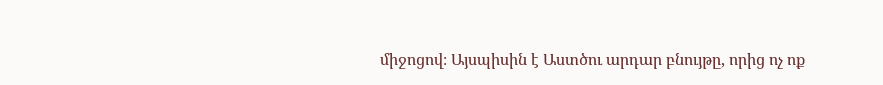միջոցով։ Այսպիսին է Աստծու արդար բնույթը, որից ոչ ոք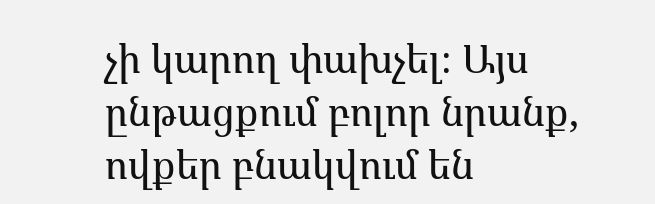չի կարող փախչել։ Այս ընթացքում բոլոր նրանք, ովքեր բնակվում են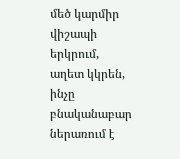մեծ կարմիր վիշապի երկրում, աղետ կկրեն, ինչը բնականաբար ներառում է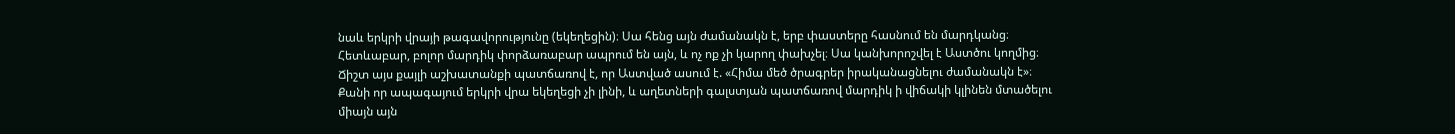նաև երկրի վրայի թագավորությունը (եկեղեցին)։ Սա հենց այն ժամանակն է, երբ փաստերը հասնում են մարդկանց։ Հետևաբար, բոլոր մարդիկ փորձառաբար ապրում են այն, և ոչ ոք չի կարող փախչել։ Սա կանխորոշվել է Աստծու կողմից։ Ճիշտ այս քայլի աշխատանքի պատճառով է, որ Աստված ասում է. «Հիմա մեծ ծրագրեր իրականացնելու ժամանակն է»։ Քանի որ ապագայում երկրի վրա եկեղեցի չի լինի, և աղետների գալստյան պատճառով մարդիկ ի վիճակի կլինեն մտածելու միայն այն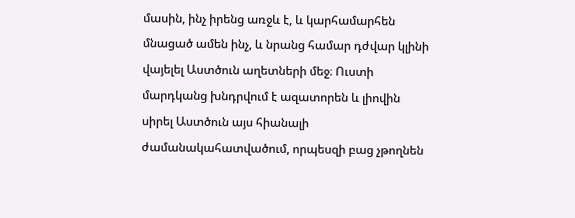մասին, ինչ իրենց առջև է, և կարհամարհեն մնացած ամեն ինչ, և նրանց համար դժվար կլինի վայելել Աստծուն աղետների մեջ։ Ուստի մարդկանց խնդրվում է ազատորեն և լիովին սիրել Աստծուն այս հիանալի ժամանակահատվածում, որպեսզի բաց չթողնեն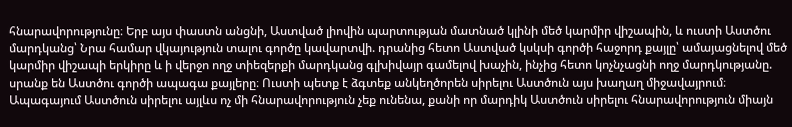հնարավորությունը։ Երբ այս փաստն անցնի, Աստված լիովին պարտության մատնած կլինի մեծ կարմիր վիշապին, և ուստի Աստծու մարդկանց՝ Նրա համար վկայություն տալու գործը կավարտվի. դրանից հետո Աստված կսկսի գործի հաջորդ քայլը՝ ամայացնելով մեծ կարմիր վիշապի երկիրը և ի վերջո ողջ տիեզերքի մարդկանց գլխիվայր գամելով խաչին, ինչից հետո կոչնչացնի ողջ մարդկությանը. սրանք են Աստծու գործի ապագա քայլերը։ Ուստի պետք է ձգտեք անկեղծորեն սիրելու Աստծուն այս խաղաղ միջավայրում։ Ապագայում Աստծուն սիրելու այլևս ոչ մի հնարավորություն չեք ունենա, քանի որ մարդիկ Աստծուն սիրելու հնարավորություն միայն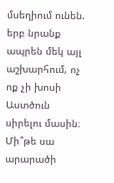մսեղիում ունեն. երբ նրանք ապրեն մեկ այլ աշխարհում, ոչ ոք չի խոսի Աստծուն սիրելու մասին։ Մի՞թե սա արարածի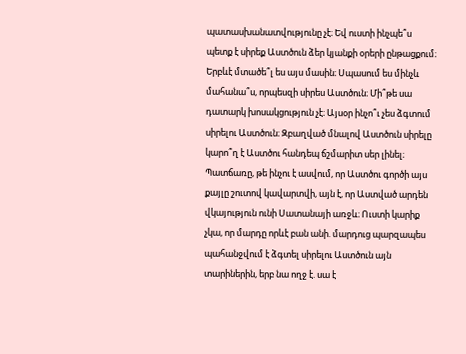պատասխանատվությունը չէ։ Եվ ուստի ինչպե՞ս պետք է սիրեք Աստծուն ձեր կյանքի օրերի ընթացքում։ Երբևէ մտածե՞լ ես այս մասին։ Սպասում ես մինչև մահանա՞ս, որպեսզի սիրես Աստծուն։ Մի՞թե սա դատարկ խոսակցություն չէ։ Այսօր ինչո՞ւ չես ձգտում սիրելու Աստծուն։ Զբաղված մնալով Աստծուն սիրելը կարո՞ղ է Աստծու հանդեպ ճշմարիտ սեր լինել։ Պատճառը, թե ինչու է ասվում, որ Աստծու գործի այս քայլը շուտով կավարտվի, այն է, որ Աստված արդեն վկայություն ունի Սատանայի առջև։ Ուստի կարիք չկա, որ մարդը որևէ բան անի. մարդուց պարզապես պահանջվում է ձգտել սիրելու Աստծուն այն տարիներին, երբ նա ողջ է. սա է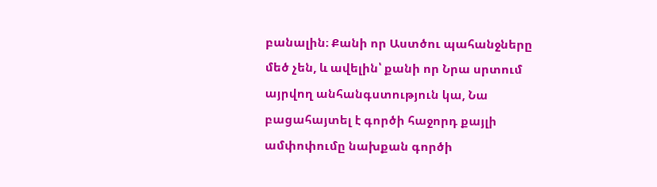բանալին։ Քանի որ Աստծու պահանջները մեծ չեն, և ավելին՝ քանի որ Նրա սրտում այրվող անհանգստություն կա, Նա բացահայտել է գործի հաջորդ քայլի ամփոփումը նախքան գործի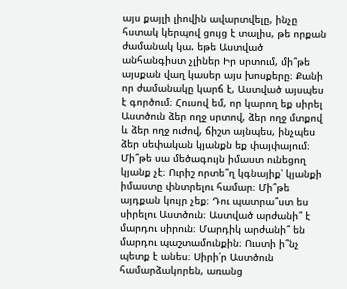այս քայլի լիովին ավարտվելը, ինչը հստակ կերպով ցույց է տալիս, թե որքան ժամանակ կա. եթե Աստված անհանգիստ չլիներ Իր սրտում, մի՞թե այսքան վաղ կասեր այս խոսքերը։ Քանի որ ժամանակը կարճ է, Աստված այսպես է գործում։ Հուսով եմ, որ կարող եք սիրել Աստծուն ձեր ողջ սրտով, ձեր ողջ մտքով և ձեր ողջ ուժով, ճիշտ այնպես, ինչպես ձեր սեփական կյանքն եք փայփայում։ Մի՞թե սա մեծագույն իմաստ ունեցող կյանք չէ։ Ուրիշ որտե՞ղ կգնայիք՝ կյանքի իմաստը փնտրելու համար։ Մի՞թե այդքան կույր չեք։ Դու պատրա՞ստ ես սիրելու Աստծուն։ Աստված արժանի՞ է մարդու սիրուն։ Մարդիկ արժանի՞ են մարդու պաշտամունքին։ Ուստի ի՞նչ պետք է անես։ Սիրի՛ր Աստծուն համարձակորեն, առանց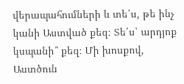վերապահումների և տե՛ս, թե ինչ կանի Աստված քեզ։ Տե՛ս՝ արդյոք կսպանի՞ քեզ։ Մի խոսքով, Աստծուն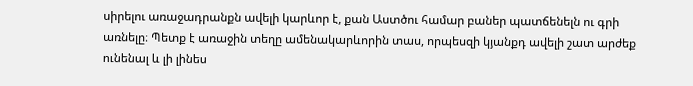սիրելու առաջադրանքն ավելի կարևոր է, քան Աստծու համար բաներ պատճենելն ու գրի առնելը։ Պետք է առաջին տեղը ամենակարևորին տաս, որպեսզի կյանքդ ավելի շատ արժեք ունենալ և լի լինես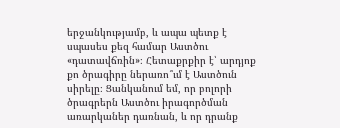երջանկությամբ, և ապա պետք է սպասես քեզ համար Աստծու «դատավճռին»։ Հետաքրքիր է՝ արդյոք քո ծրագիրը ներառո՞ւմ է Աստծուն սիրելը։ Ցանկանում եմ, որ բոլորի ծրագրերն Աստծու իրագործման առարկաներ դառնան, և որ դրանք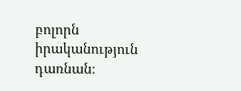բոլորն իրականություն դառնան։